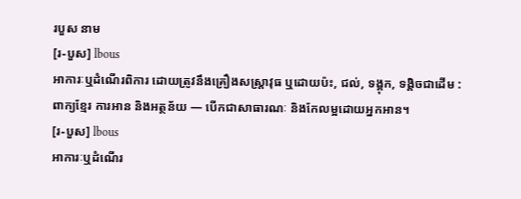របួស នាម
[រ-បួស] lbous
អាការៈឬដំណើរពិការ ដោយត្រូវនឹងគ្រឿងសស្ត្រាវុធ ឬដោយប៉ះ, ជល់, ទង្គុក, ទង្គិចជាដើម :
ពាក្យខ្មែរ ការអាន និងអត្ថន័យ — បើកជាសាធារណៈ និងកែលម្អដោយអ្នកអាន។
[រ-បួស] lbous
អាការៈឬដំណើរ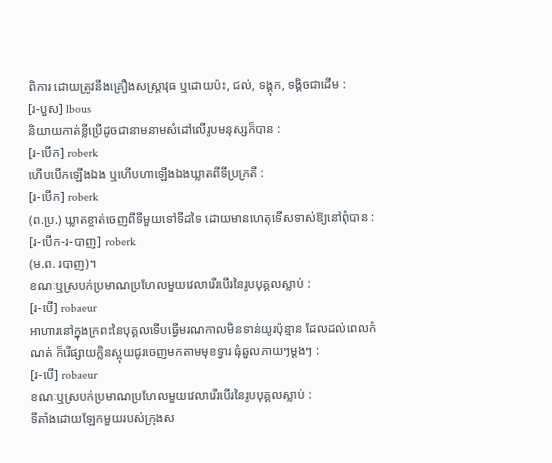ពិការ ដោយត្រូវនឹងគ្រឿងសស្ត្រាវុធ ឬដោយប៉ះ, ជល់, ទង្គុក, ទង្គិចជាដើម :
[រ-បួស] lbous
និយាយកាត់ខ្លីប្រើដូចជានាមនាមសំដៅលើរូបមនុស្សក៏បាន :
[រ-បើក] roberk
ហើបបើកឡើងឯង ឬហើបហាឡើងឯងឃ្លាតពីទីប្រក្រតី :
[រ-បើក] roberk
(ព.ប្រ.) ឃ្លាតខ្ចាត់ចេញពីទីមួយទៅទីដទៃ ដោយមានហេតុទើសទាស់ឱ្យនៅពុំបាន :
[រ-បើក-រ-បាញ] roberk
(ម.ព. របាញ)។
ខណៈឬស្របក់ប្រមាណប្រហែលមួយវេលារើរបើរនៃរូបបុគ្គលស្លាប់ :
[រ-បើ] robaeur
អាហារនៅក្នុងក្រពះនៃបុគ្គលទើបធ្វើមរណកាលមិនទាន់យូរប៉ុន្មាន ដែលដល់ពេលកំណត់ ក៏រើផ្សាយក្លិនស្អុយជូរចេញមកតាមមុខទ្វារ ធុំឆួលភាយៗម្ដងៗ :
[រ-បើ] robaeur
ខណៈឬស្របក់ប្រមាណប្រហែលមួយវេលារើរបើរនៃរូបបុគ្គលស្លាប់ :
ទីតាំងដោយឡែកមួយរបស់ក្រុងស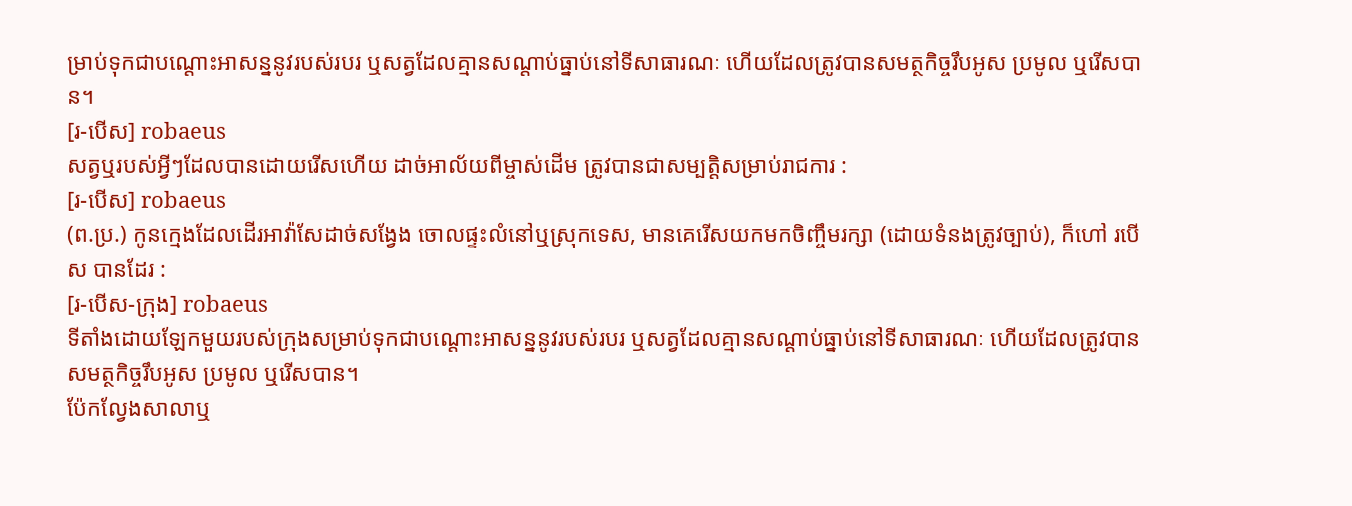ម្រាប់ទុកជាបណ្ដោះអាសន្ននូវរបស់របរ ឬសត្វដែលគ្មានសណ្ដាប់ធ្នាប់នៅទីសាធារណៈ ហើយដែលត្រូវបានសមត្ថកិច្ចរឹបអូស ប្រមូល ឬរើសបាន។
[រ-បើស] robaeus
សត្វឬរបស់អ្វីៗដែលបានដោយរើសហើយ ដាច់អាល័យពីម្ចាស់ដើម ត្រូវបានជាសម្បត្តិសម្រាប់រាជការ :
[រ-បើស] robaeus
(ព.ប្រ.) កូនក្មេងដែលដើរអាវ៉ាសែដាច់សង្វែង ចោលផ្ទះលំនៅឬស្រុកទេស, មានគេរើសយកមកចិញ្ចឹមរក្សា (ដោយទំនងត្រូវច្បាប់), ក៏ហៅ របើស បានដែរ :
[រ-បើស-ក្រុង] robaeus
ទីតាំងដោយឡែកមួយរបស់ក្រុងសម្រាប់ទុកជាបណ្ដោះអាសន្ននូវរបស់របរ ឬសត្វដែលគ្មានសណ្ដាប់ធ្នាប់នៅទីសាធារណៈ ហើយដែលត្រូវបានសមត្ថកិច្ចរឹបអូស ប្រមូល ឬរើសបាន។
ប៉ែកល្វែងសាលាឬ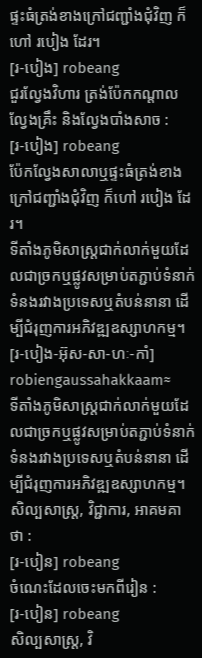ផ្ទះធំត្រង់ខាងក្រៅជញ្ជាំងជុំវិញ ក៏ហៅ របៀង ដែរ។
[រ-បៀង] robeang
ជួរល្វែងវិហារ ត្រង់ប៉ែកកណ្ដាលល្វែងគ្រឹះ និងល្វែងបាំងសាច :
[រ-បៀង] robeang
ប៉ែកល្វែងសាលាឬផ្ទះធំត្រង់ខាងក្រៅជញ្ជាំងជុំវិញ ក៏ហៅ របៀង ដែរ។
ទីតាំងភូមិសាស្ត្រជាក់លាក់មួយដែលជាច្រកឬផ្លូវសម្រាប់តភ្ជាប់ទំនាក់ទំនងរវាងប្រទេសឬតំបន់នានា ដើម្បីជំរុញការអភិវឌ្ឍឧស្សាហកម្ម។
[រ-បៀង-អ៊ុស-សា-ហៈ-កាំ] robiengaussahakkaam≈
ទីតាំងភូមិសាស្ត្រជាក់លាក់មួយដែលជាច្រកឬផ្លូវសម្រាប់តភ្ជាប់ទំនាក់ទំនងរវាងប្រទេសឬតំបន់នានា ដើម្បីជំរុញការអភិវឌ្ឍឧស្សាហកម្ម។
សិល្បសាស្ត្រ, វិជ្ជាការ, អាគមគាថា :
[រ-បៀន] robeang
ចំណេះដែលចេះមកពីរៀន :
[រ-បៀន] robeang
សិល្បសាស្ត្រ, វិ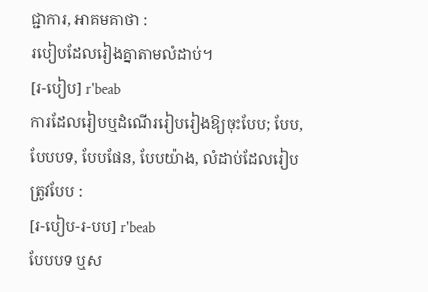ជ្ជាការ, អាគមគាថា :
របៀបដែលរៀងគ្នាតាមលំដាប់។
[រ-បៀប] r'beab
ការដែលរៀបឬដំណើររៀបរៀងឱ្យចុះបែប; បែប, បែបបទ, បែបផែន, បែបយ៉ាង, លំដាប់ដែលរៀបត្រូវបែប :
[រ-បៀប-រ-បប] r'beab
បែបបទ ឬស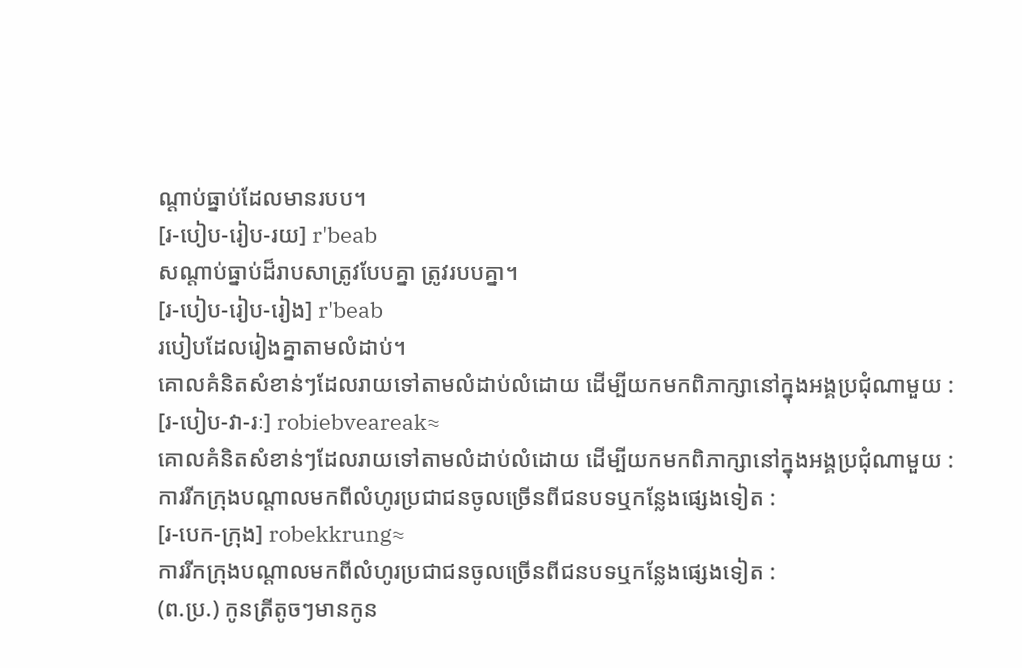ណ្ដាប់ធ្នាប់ដែលមានរបប។
[រ-បៀប-រៀប-រយ] r'beab
សណ្ដាប់ធ្នាប់ដ៏រាបសាត្រូវបែបគ្នា ត្រូវរបបគ្នា។
[រ-បៀប-រៀប-រៀង] r'beab
របៀបដែលរៀងគ្នាតាមលំដាប់។
គោលគំនិតសំខាន់ៗដែលរាយទៅតាមលំដាប់លំដោយ ដើម្បីយកមកពិភាក្សានៅក្នុងអង្គប្រជុំណាមួយ :
[រ-បៀប-វា-រៈ] robiebveareak≈
គោលគំនិតសំខាន់ៗដែលរាយទៅតាមលំដាប់លំដោយ ដើម្បីយកមកពិភាក្សានៅក្នុងអង្គប្រជុំណាមួយ :
ការរីកក្រុងបណ្ដាលមកពីលំហូរប្រជាជនចូលច្រើនពីជនបទឬកន្លែងផ្សេងទៀត :
[រ-បេក-ក្រុង] robekkrung≈
ការរីកក្រុងបណ្ដាលមកពីលំហូរប្រជាជនចូលច្រើនពីជនបទឬកន្លែងផ្សេងទៀត :
(ព.ប្រ.) កូនត្រីតូចៗមានកូន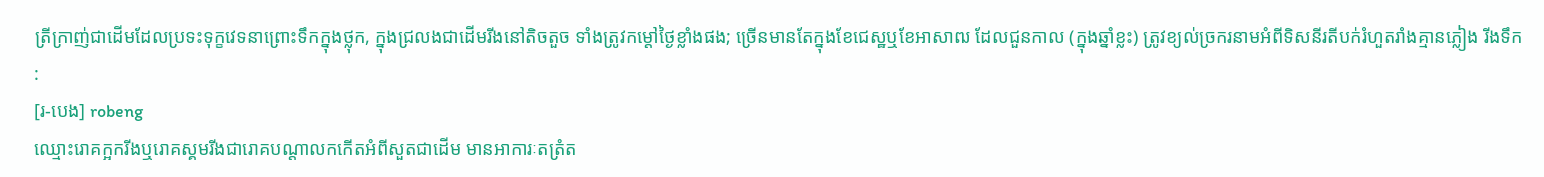ត្រីក្រាញ់ជាដើមដែលប្រទះទុក្ខវេទនាព្រោះទឹកក្នុងថ្លុក, ក្នុងជ្រលងជាដើមរីងនៅតិចតួច ទាំងត្រូវកម្ដៅថ្ងៃខ្លាំងផង; ច្រើនមានតែក្នុងខែជេស្ឋឬខែអាសាឍ ដែលជួនកាល (ក្នុងឆ្នាំខ្លះ) ត្រូវខ្យល់ច្រករនាមអំពីទិសនីរតីបក់រំហួតរាំងគ្មានភ្លៀង រីងទឹក :
[រ-បេង] robeng
ឈ្មោះរោគក្អករីងឬរោគស្គមរីងជារោគបណ្ដាលកកើតអំពីសួតជាដើម មានអាការៈតត្រំត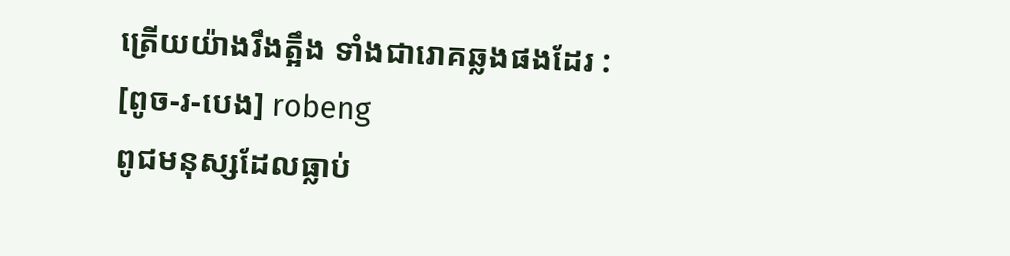ត្រើយយ៉ាងរឹងត្អឹង ទាំងជារោគឆ្លងផងដែរ :
[ពូច-រ-បេង] robeng
ពូជមនុស្សដែលធ្លាប់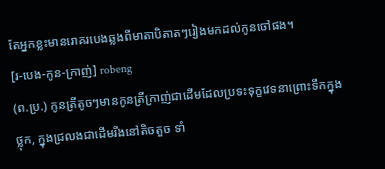តែអ្នកខ្លះមានរោគរបេងឆ្លងពីមាតាបិតាតៗរៀងមកដល់កូនចៅផង។
[រ-បេង-កូន-ក្រាញ់] robeng
(ព.ប្រ.) កូនត្រីតូចៗមានកូនត្រីក្រាញ់ជាដើមដែលប្រទះទុក្ខវេទនាព្រោះទឹកក្នុងថ្លុក, ក្នុងជ្រលងជាដើមរីងនៅតិចតួច ទាំ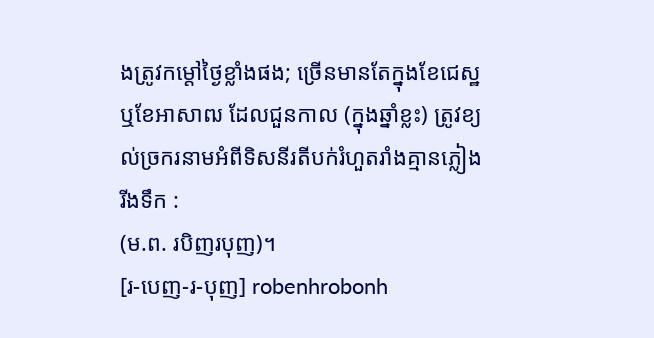ងត្រូវកម្ដៅថ្ងៃខ្លាំងផង; ច្រើនមានតែក្នុងខែជេស្ឋឬខែអាសាឍ ដែលជួនកាល (ក្នុងឆ្នាំខ្លះ) ត្រូវខ្យល់ច្រករនាមអំពីទិសនីរតីបក់រំហួតរាំងគ្មានភ្លៀង រីងទឹក :
(ម.ព. របិញរបុញ)។
[រ-បេញ-រ-បុញ] robenhrobonh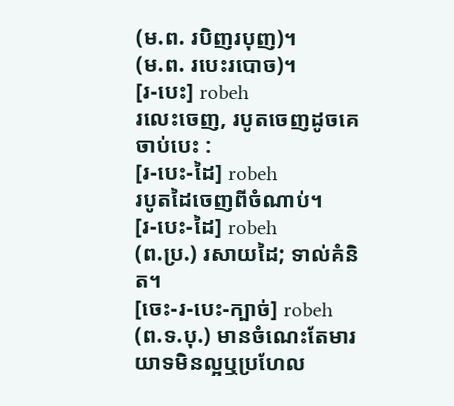(ម.ព. របិញរបុញ)។
(ម.ព. របេះរបោច)។
[រ-បេះ] robeh
រលេះចេញ, របូតចេញដូចគេចាប់បេះ :
[រ-បេះ-ដៃ] robeh
របូតដៃចេញពីចំណាប់។
[រ-បេះ-ដៃ] robeh
(ព.ប្រ.) រសាយដៃ; ទាល់គំនិត។
[ចេះ-រ-បេះ-ក្បាច់] robeh
(ព.ទ.បុ.) មានចំណេះតែមារយាទមិនល្អឬប្រហែល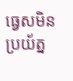ធ្វេសមិនប្រយ័ត្ន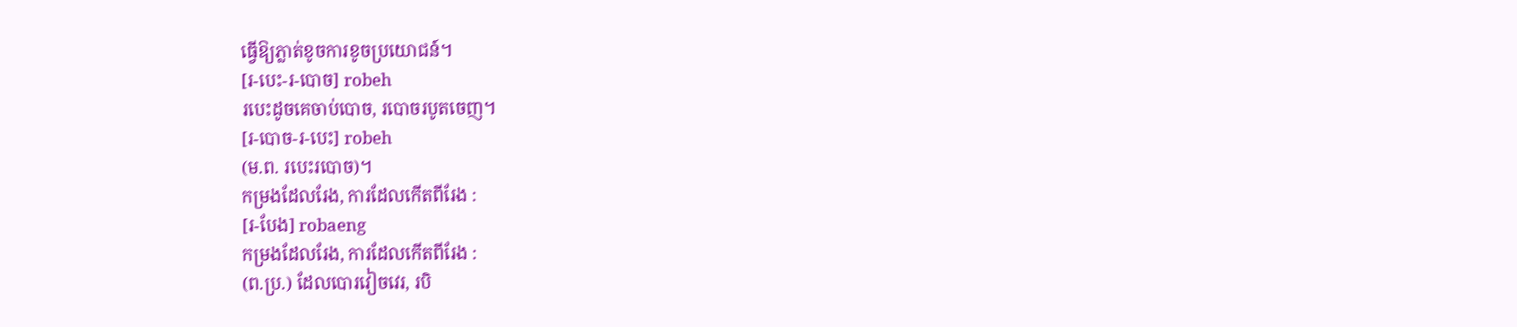ធ្វើឱ្យភ្លាត់ខូចការខូចប្រយោជន៍។
[រ-បេះ-រ-បោច] robeh
របេះដូចគេចាប់បោច, របោចរបូតចេញ។
[រ-បោច-រ-បេះ] robeh
(ម.ព. របេះរបោច)។
កម្រងដែលរែង, ការដែលកើតពីរែង :
[រ-បែង] robaeng
កម្រងដែលរែង, ការដែលកើតពីរែង :
(ព.ប្រ.) ដែលបោរវៀចវេរ, របិ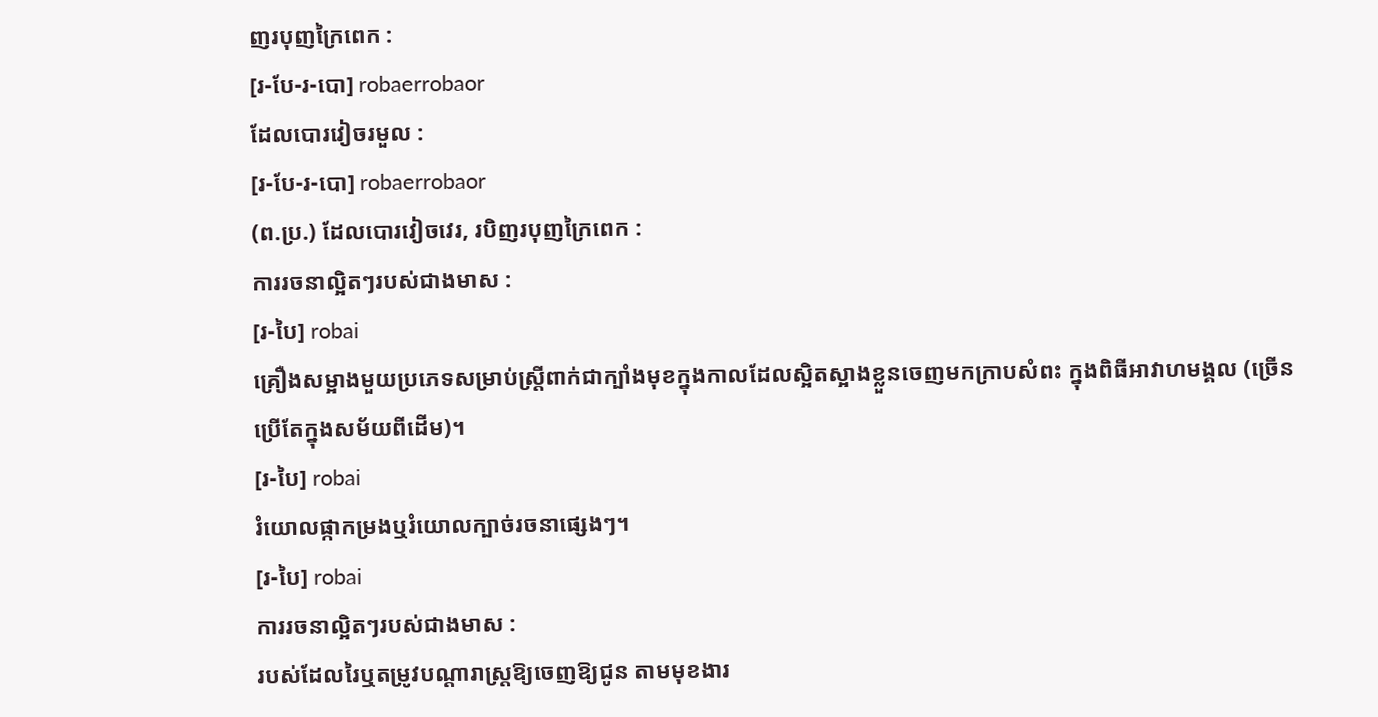ញរបុញក្រៃពេក :
[រ-បែ-រ-បោ] robaerrobaor
ដែលបោរវៀចរមួល :
[រ-បែ-រ-បោ] robaerrobaor
(ព.ប្រ.) ដែលបោរវៀចវេរ, របិញរបុញក្រៃពេក :
ការរចនាល្អិតៗរបស់ជាងមាស :
[រ-បៃ] robai
គ្រឿងសម្អាងមួយប្រភេទសម្រាប់ស្ត្រីពាក់ជាក្បាំងមុខក្នុងកាលដែលស្អិតស្អាងខ្លួនចេញមកក្រាបសំពះ ក្នុងពិធីអាវាហមង្គល (ច្រើនប្រើតែក្នុងសម័យពីដើម)។
[រ-បៃ] robai
រំយោលផ្កាកម្រងឬរំយោលក្បាច់រចនាផ្សេងៗ។
[រ-បៃ] robai
ការរចនាល្អិតៗរបស់ជាងមាស :
របស់ដែលរៃឬតម្រូវបណ្ដារាស្ត្រឱ្យចេញឱ្យជូន តាមមុខងារ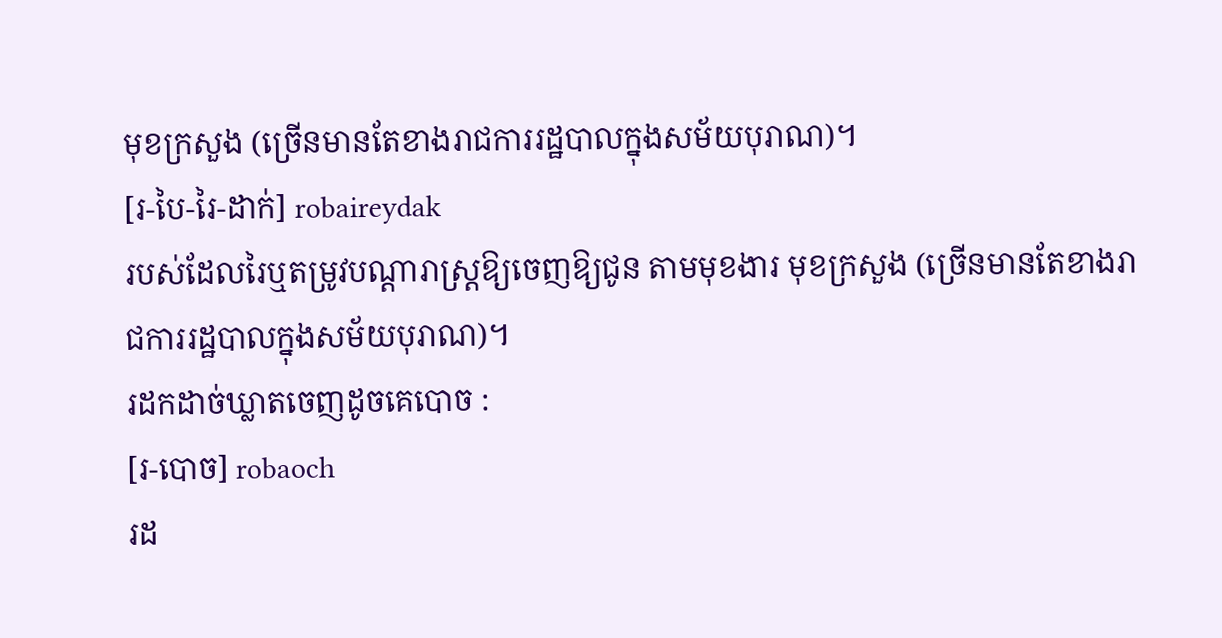មុខក្រសួង (ច្រើនមានតែខាងរាជការរដ្ឋបាលក្នុងសម័យបុរាណ)។
[រ-បៃ-រៃ-ដាក់] robaireydak
របស់ដែលរៃឬតម្រូវបណ្ដារាស្ត្រឱ្យចេញឱ្យជូន តាមមុខងារ មុខក្រសួង (ច្រើនមានតែខាងរាជការរដ្ឋបាលក្នុងសម័យបុរាណ)។
រដកដាច់ឃ្លាតចេញដូចគេបោច :
[រ-បោច] robaoch
រដ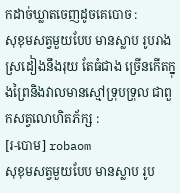កដាច់ឃ្លាតចេញដូចគេបោច :
សុខុមសត្វមួយបែប មានស្លាប រូបរាងស្រដៀងនឹងរុយ តែធំជាង ច្រើនកើតក្នុងព្រៃនិងវាលមានស្មៅទ្រុបទ្រុល ជាពួកសត្វលោហិតភ័ក្ស :
[រ-បោម] robaom
សុខុមសត្វមួយបែប មានស្លាប រូប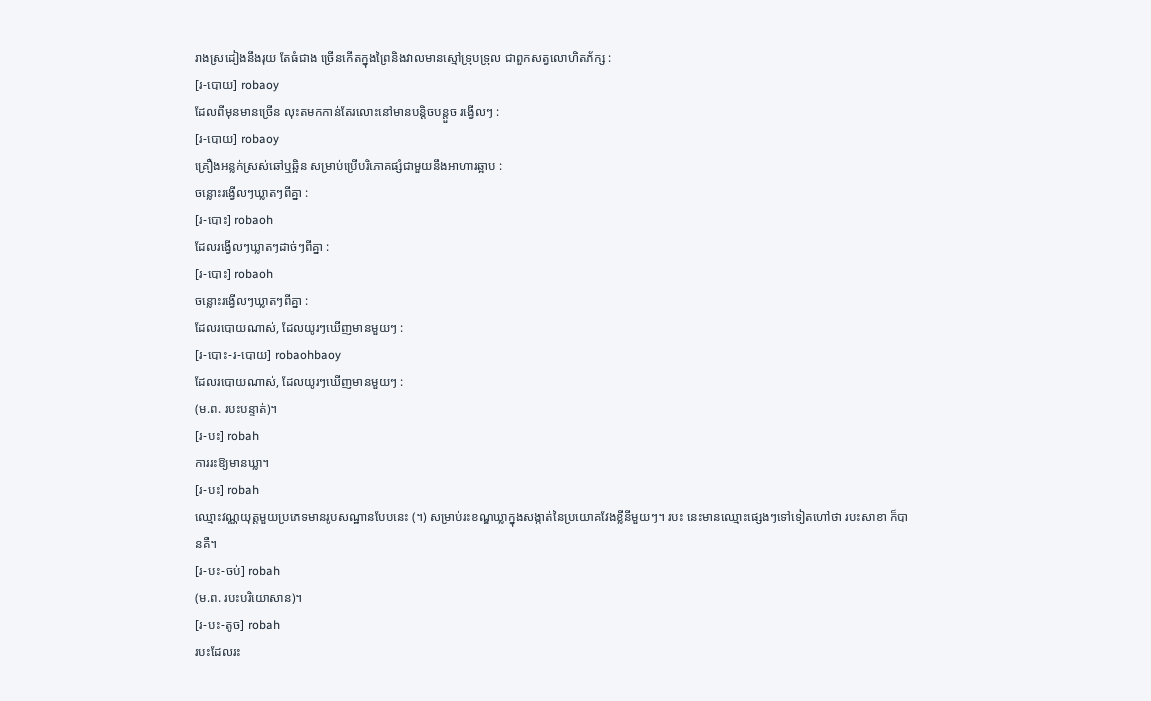រាងស្រដៀងនឹងរុយ តែធំជាង ច្រើនកើតក្នុងព្រៃនិងវាលមានស្មៅទ្រុបទ្រុល ជាពួកសត្វលោហិតភ័ក្ស :
[រ-បោយ] robaoy
ដែលពីមុនមានច្រើន លុះតមកកាន់តែរលោះនៅមានបន្តិចបន្តួច រង្វើលៗ :
[រ-បោយ] robaoy
គ្រឿងអន្លក់ស្រស់ឆៅឬឆ្អិន សម្រាប់ប្រើបរិភោគផ្សំជាមួយនឹងអាហារឆ្អាប :
ចន្លោះរង្វើលៗឃ្លាតៗពីគ្នា :
[រ-បោះ] robaoh
ដែលរង្វើលៗឃ្លាតៗដាច់ៗពីគ្នា :
[រ-បោះ] robaoh
ចន្លោះរង្វើលៗឃ្លាតៗពីគ្នា :
ដែលរបោយណាស់, ដែលយូរៗឃើញមានមួយៗ :
[រ-បោះ-រ-បោយ] robaohbaoy
ដែលរបោយណាស់, ដែលយូរៗឃើញមានមួយៗ :
(ម.ព. របះបន្ទាត់)។
[រ-បះ] robah
ការរះឱ្យមានឃ្លា។
[រ-បះ] robah
ឈ្មោះវណ្ណយុត្តមួយប្រភេទមានរូបសណ្ឋានបែបនេះ (។) សម្រាប់រះខណ្ឌឃ្លាក្នុងសង្កាត់នៃប្រយោគវែងខ្លីនីមួយៗ។ របះ នេះមានឈ្មោះផ្សេងៗទៅទៀតហៅថា របះសាខា ក៏បានគឺ។
[រ-បះ-ចប់] robah
(ម.ព. របះបរិយោសាន)។
[រ-បះ-តូច] robah
របះដែលរះ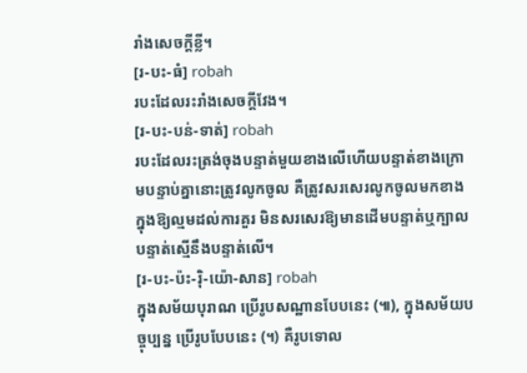រាំងសេចក្ដីខ្លី។
[រ-បះ-ធំ] robah
របះដែលរះរាំងសេចក្ដីវែង។
[រ-បះ-បន់-ទាត់] robah
របះដែលរះត្រង់ចុងបន្ទាត់មួយខាងលើហើយបន្ទាត់ខាងក្រោមបន្ទាប់គ្នានោះត្រូវលូកចូល គឺត្រូវសរសេរលូកចូលមកខាងក្នុងឱ្យល្មមដល់ការគួរ មិនសរសេរឱ្យមានដើមបន្ទាត់ឬក្បាលបន្ទាត់ស្មើនឹងបន្ទាត់លើ។
[រ-បះ-ប៉ះ-រ៉ិ-យ៉ោ-សាន] robah
ក្នុងសម័យបុរាណ ប្រើរូបសណ្ឋានបែបនេះ (៕), ក្នុងសម័យបច្ចុប្បន្ន ប្រើរូបបែបនេះ (។) គឺរូបទោល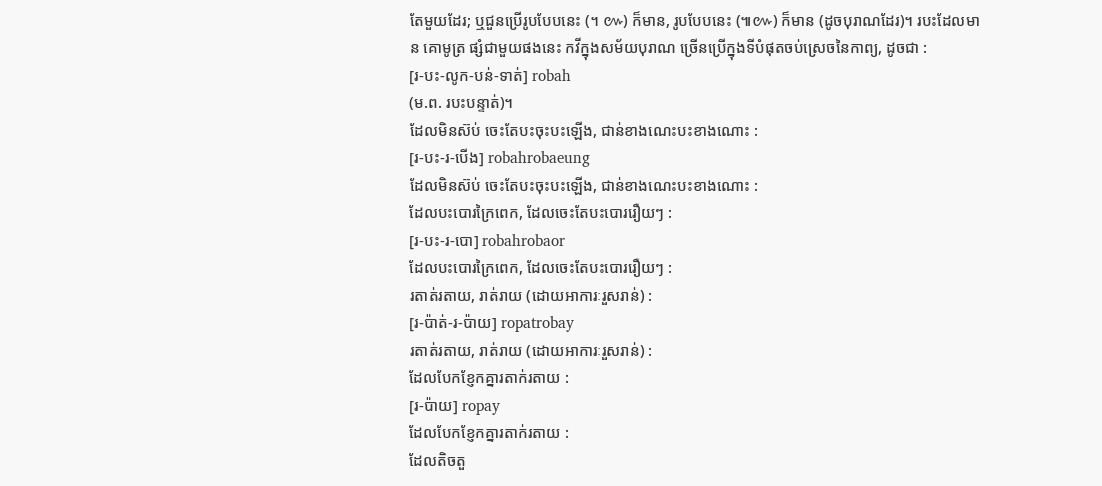តែមួយដែរ; ឬជួនប្រើរូបបែបនេះ (។ ៚) ក៏មាន, រូបបែបនេះ (៕៚) ក៏មាន (ដូចបុរាណដែរ)។ របះដែលមាន គោមូត្រ ផ្សំជាមួយផងនេះ កវីក្នុងសម័យបុរាណ ច្រើនប្រើក្នុងទីបំផុតចប់ស្រេចនៃកាព្យ, ដូចជា :
[រ-បះ-លូក-បន់-ទាត់] robah
(ម.ព. របះបន្ទាត់)។
ដែលមិនស៊ប់ ចេះតែបះចុះបះឡើង, ជាន់ខាងណេះបះខាងណោះ :
[រ-បះ-រ-បើង] robahrobaeung
ដែលមិនស៊ប់ ចេះតែបះចុះបះឡើង, ជាន់ខាងណេះបះខាងណោះ :
ដែលបះបោរក្រៃពេក, ដែលចេះតែបះបោររឿយៗ :
[រ-បះ-រ-បោ] robahrobaor
ដែលបះបោរក្រៃពេក, ដែលចេះតែបះបោររឿយៗ :
រតាត់រតាយ, រាត់រាយ (ដោយអាការៈរួសរាន់) :
[រ-ប៉ាត់-រ-ប៉ាយ] ropatrobay
រតាត់រតាយ, រាត់រាយ (ដោយអាការៈរួសរាន់) :
ដែលបែកខ្ញែកគ្នារតាក់រតាយ :
[រ-ប៉ាយ] ropay
ដែលបែកខ្ញែកគ្នារតាក់រតាយ :
ដែលតិចតួ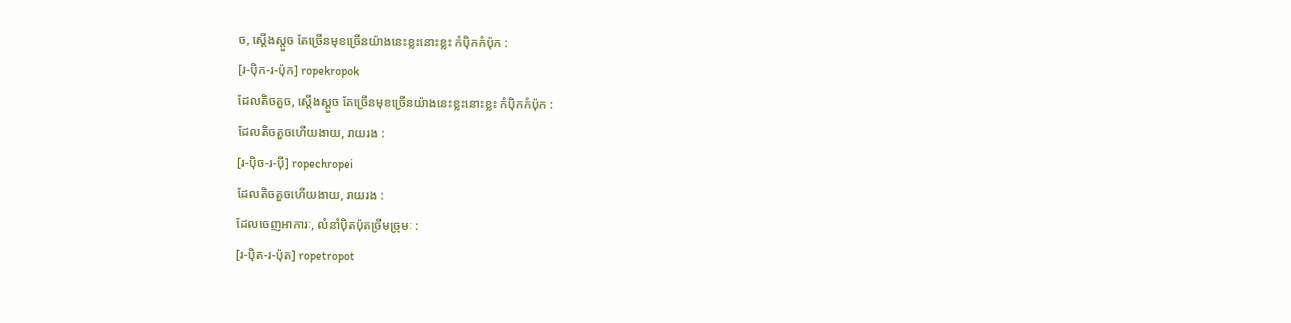ច, ស្ដើងស្ដួច តែច្រើនមុខច្រើនយ៉ាងនេះខ្លះនោះខ្លះ កំប៉ិកកំប៉ុក :
[រ-ប៉ិក-រ-ប៉ុក] ropekropok
ដែលតិចតួច, ស្ដើងស្ដួច តែច្រើនមុខច្រើនយ៉ាងនេះខ្លះនោះខ្លះ កំប៉ិកកំប៉ុក :
ដែលតិចតួចហើយងាយ, រាយរង :
[រ-ប៉ិច-រ-ប៉ី] ropechropei
ដែលតិចតួចហើយងាយ, រាយរង :
ដែលចេញអាការៈ, លំនាំប៉ិតប៉ុតច្រីមច្រុមៈ :
[រ-ប៉ិត-រ-ប៉ុត] ropetropot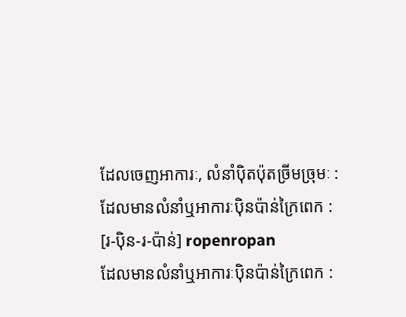ដែលចេញអាការៈ, លំនាំប៉ិតប៉ុតច្រីមច្រុមៈ :
ដែលមានលំនាំឬអាការៈប៉ិនប៉ាន់ក្រៃពេក :
[រ-ប៉ិន-រ-ប៉ាន់] ropenropan
ដែលមានលំនាំឬអាការៈប៉ិនប៉ាន់ក្រៃពេក :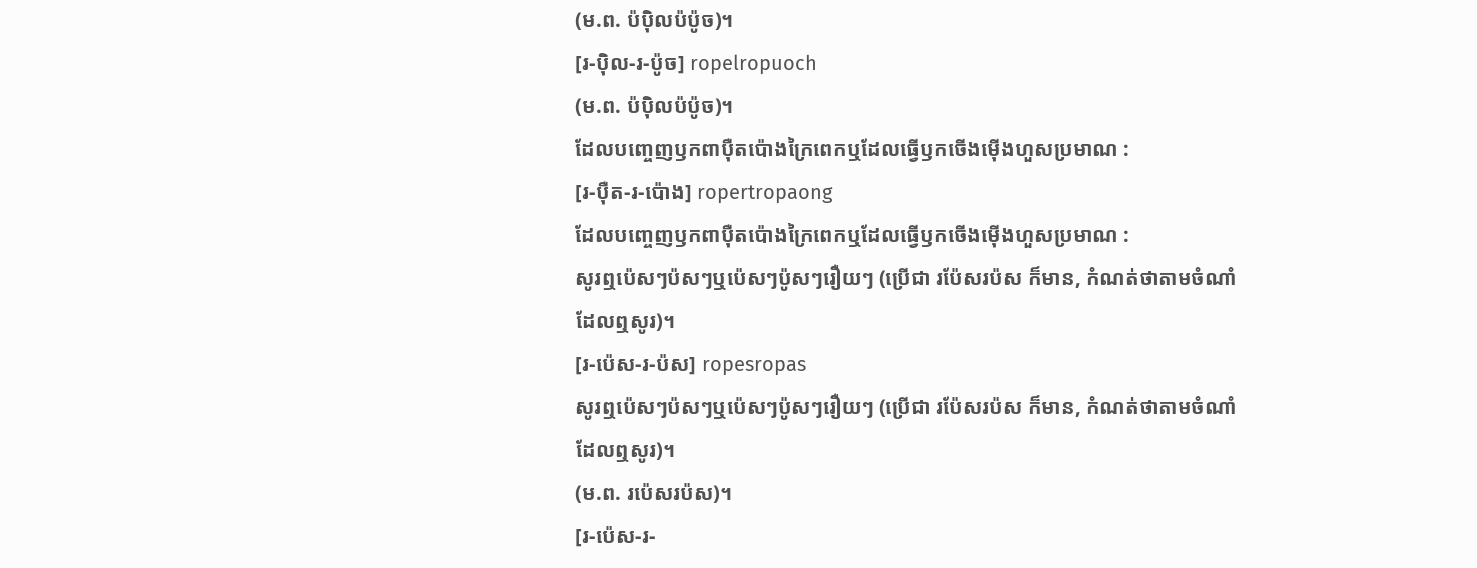(ម.ព. ប៉ប៉ិលប៉ប៉ូច)។
[រ-ប៉ិល-រ-ប៉ូច] ropelropuoch
(ម.ព. ប៉ប៉ិលប៉ប៉ូច)។
ដែលបញ្ចេញឫកពាប៉ឺតប៉ោងក្រៃពេកឬដែលធ្វើឫកចើងម៉ើងហួសប្រមាណ :
[រ-ប៉ឺត-រ-ប៉ោង] ropertropaong
ដែលបញ្ចេញឫកពាប៉ឺតប៉ោងក្រៃពេកឬដែលធ្វើឫកចើងម៉ើងហួសប្រមាណ :
សូរឮប៉េសៗប៉សៗឬប៉េសៗប៉ូសៗរឿយៗ (ប្រើជា រប៉ែសរប៉ស ក៏មាន, កំណត់ថាតាមចំណាំដែលឮសូរ)។
[រ-ប៉េស-រ-ប៉ស] ropesropas
សូរឮប៉េសៗប៉សៗឬប៉េសៗប៉ូសៗរឿយៗ (ប្រើជា រប៉ែសរប៉ស ក៏មាន, កំណត់ថាតាមចំណាំដែលឮសូរ)។
(ម.ព. រប៉េសរប៉ស)។
[រ-ប៉េស-រ-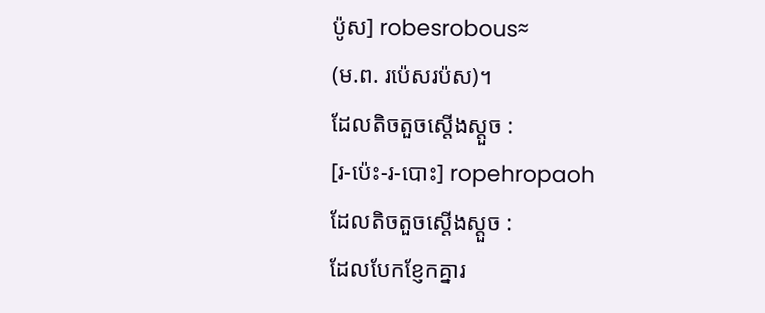ប៉ូស] robesrobous≈
(ម.ព. រប៉េសរប៉ស)។
ដែលតិចតួចស្ដើងស្ដួច :
[រ-ប៉េះ-រ-បោះ] ropehropaoh
ដែលតិចតួចស្ដើងស្ដួច :
ដែលបែកខ្ញែកគ្នារ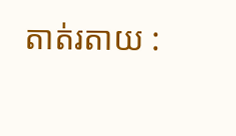តាត់រតាយ :